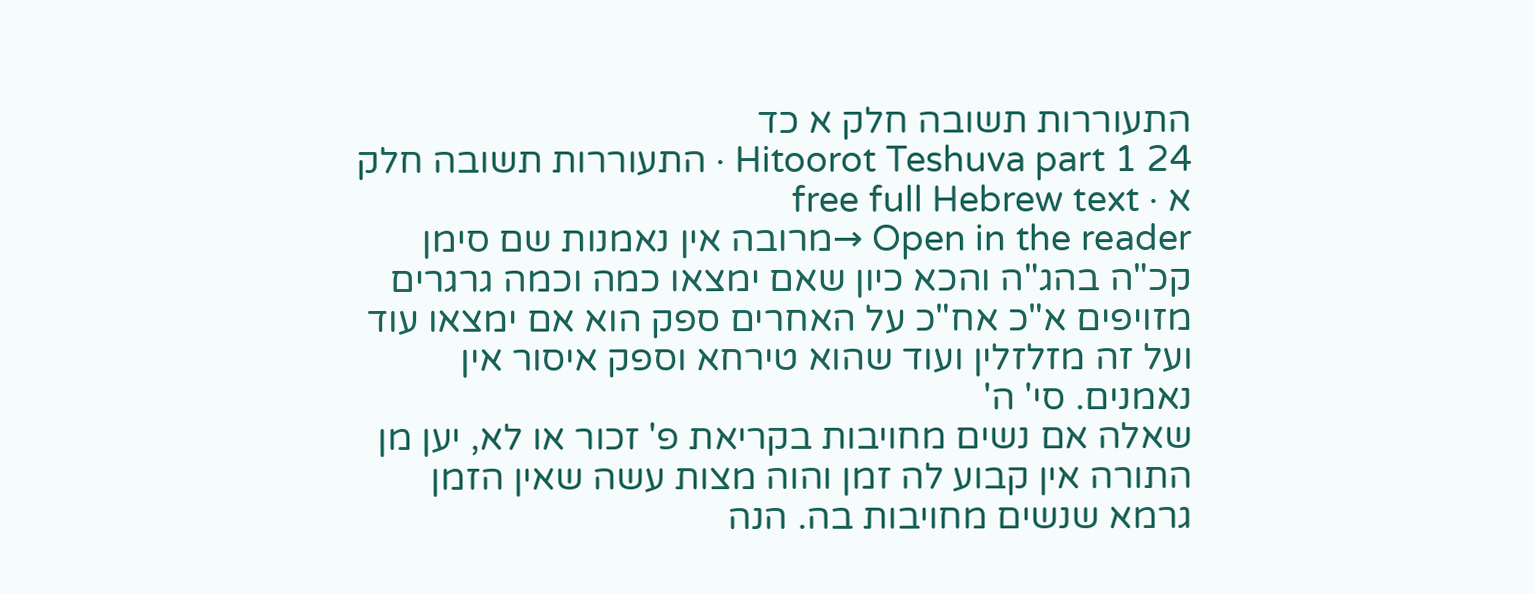התעוררות תשובה חלק א כד
Hitoorot Teshuva part 1 24 · התעוררות תשובה חלק א · free full Hebrew text
Open in the reader →מרובה אין נאמנות שם סימן קכ"ה בהג"ה והכא כיון שאם ימצאו כמה וכמה גרגרים מזויפים א"כ אח"כ על האחרים ספק הוא אם ימצאו עוד ועל זה מזלזלין ועוד שהוא טירחא וספק איסור אין נאמנים. סי' ה'
שאלה אם נשים מחויבות בקריאת פ' זכור או לא, יען מן התורה אין קבוע לה זמן והוה מצות עשה שאין הזמן גרמא שנשים מחויבות בה. הנה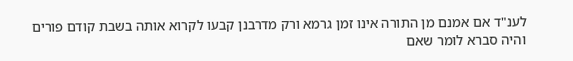לענ"ד אם אמנם מן התורה אינו זמן גרמא ורק מדרבנן קבעו לקרוא אותה בשבת קודם פורים והיה סברא לומר שאם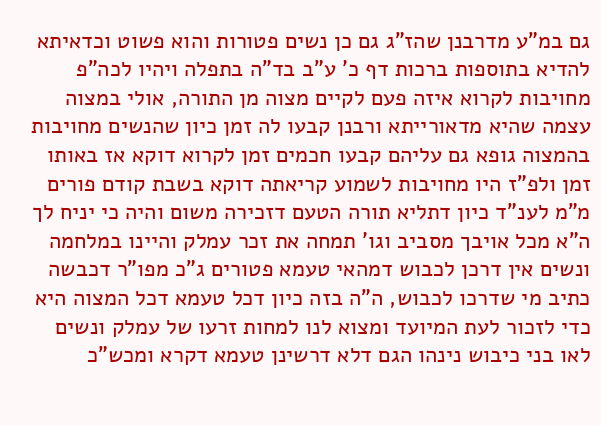גם במ"ע מדרבנן שהז"ג גם כן נשים פטורות והוא פשוט וכדאיתא להדיא בתוספות ברכות דף כ' ע"ב בד"ה בתפלה ויהיו לכה"פ מחויבות לקרוא איזה פעם לקיים מצוה מן התורה, אולי במצוה עצמה שהיא מדאורייתא ורבנן קבעו לה זמן כיון שהנשים מחויבות בהמצוה גופא גם עליהם קבעו חכמים זמן לקרוא דוקא אז באותו זמן ולפ"ז היו מחויבות לשמוע קריאתה דוקא בשבת קודם פורים מ"מ לענ"ד כיון דתליא תורה הטעם דזכירה משום והיה כי יניח לך ה"א מכל אויבך מסביב וגו' תמחה את זכר עמלק והיינו במלחמה ונשים אין דרכן לכבוש דמהאי טעמא פטורים ג"כ מפו"ר דכבשה כתיב מי שדרכו לכבוש, ה"ה בזה כיון דכל טעמא דכל המצוה היא כדי לזכור לעת המיועד ומצוא לנו למחות זרעו של עמלק ונשים לאו בני כיבוש נינהו הגם דלא דרשינן טעמא דקרא ומכש"כ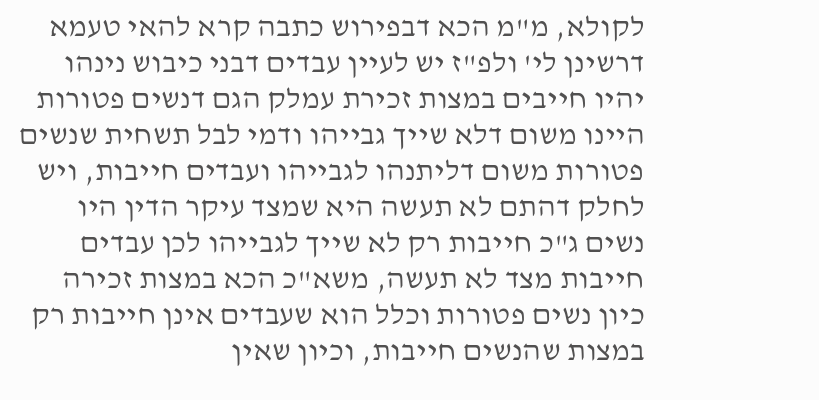לקולא, מ"מ הכא דבפירוש כתבה קרא להאי טעמא דרשינן לי' ולפ"ז יש לעיין עבדים דבני כיבוש נינהו יהיו חייבים במצות זכירת עמלק הגם דנשים פטורות היינו משום דלא שייך גבייהו ודמי לבל תשחית שנשים פטורות משום דליתנהו לגבייהו ועבדים חייבות, ויש לחלק דהתם לא תעשה היא שמצד עיקר הדין היו נשים ג"כ חייבות רק לא שייך לגבייהו לכן עבדים חייבות מצד לא תעשה, משא"כ הכא במצות זכירה כיון נשים פטורות וכלל הוא שעבדים אינן חייבות רק במצות שהנשים חייבות, וכיון שאין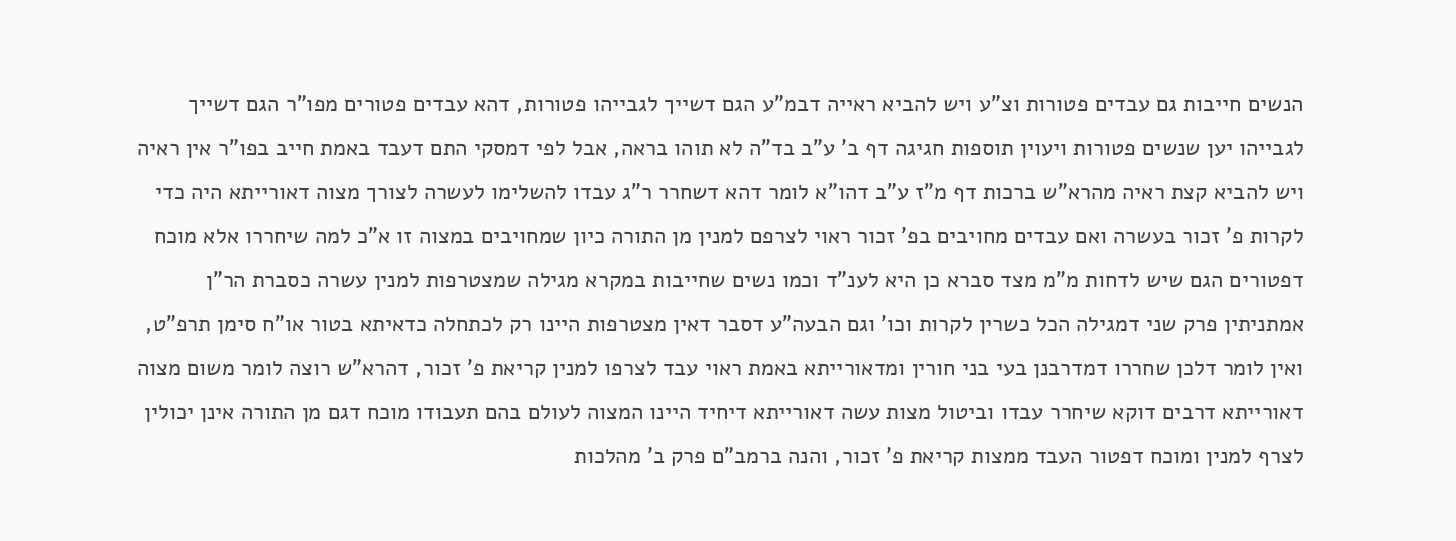הנשים חייבות גם עבדים פטורות וצ"ע ויש להביא ראייה דבמ"ע הגם דשייך לגבייהו פטורות, דהא עבדים פטורים מפו"ר הגם דשייך לגבייהו יען שנשים פטורות ויעוין תוספות חגיגה דף ב' ע"ב בד"ה לא תוהו בראה, אבל לפי דמסקי התם דעבד באמת חייב בפו"ר אין ראיה ויש להביא קצת ראיה מהרא"ש ברכות דף מ"ז ע"ב דהו"א לומר דהא דשחרר ר"ג עבדו להשלימו לעשרה לצורך מצוה דאורייתא היה כדי לקרות פ' זכור בעשרה ואם עבדים מחויבים בפ' זכור ראוי לצרפם למנין מן התורה כיון שמחויבים במצוה זו א"כ למה שיחררו אלא מוכח דפטורים הגם שיש לדחות מ"מ מצד סברא כן היא לענ"ד וכמו נשים שחייבות במקרא מגילה שמצטרפות למנין עשרה כסברת הר"ן אמתניתין פרק שני דמגילה הכל כשרין לקרות וכו' וגם הבעה"ע דסבר דאין מצטרפות היינו רק לכתחלה כדאיתא בטור או"ח סימן תרפ"ט, ואין לומר דלכן שחררו דמדרבנן בעי בני חורין ומדאורייתא באמת ראוי עבד לצרפו למנין קריאת פ' זכור, דהרא"ש רוצה לומר משום מצוה דאורייתא דרבים דוקא שיחרר עבדו וביטול מצות עשה דאורייתא דיחיד היינו המצוה לעולם בהם תעבודו מוכח דגם מן התורה אינן יכולין לצרף למנין ומוכח דפטור העבד ממצות קריאת פ' זכור, והנה ברמב"ם פרק ב' מהלכות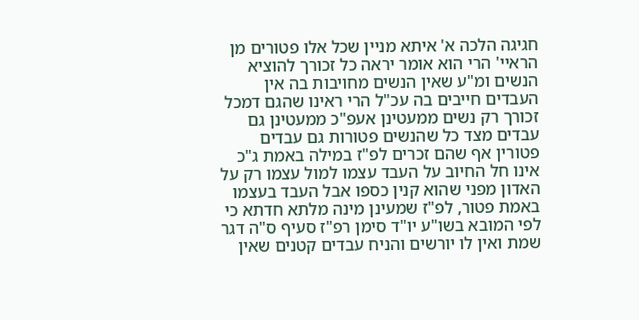חגיגה הלכה א' איתא מניין שכל אלו פטורים מן הראיי' הרי הוא אומר יראה כל זכורך להוציא הנשים ומ"ע שאין הנשים מחויבות בה אין העבדים חייבים בה עכ"ל הרי ראינו שהגם דמכל זכורך רק נשים ממעטינן אעפ"כ ממעטינן גם עבדים מצד כל שהנשים פטורות גם עבדים פטורין אף שהם זכרים לפ"ז במילה באמת ג"כ אינו חל החיוב על העבד עצמו למול עצמו רק על האדון מפני שהוא קנין כספו אבל העבד בעצמו באמת פטור, לפ"ז שמעינן מינה מלתא חדתא כי לפי המובא בשו"ע יו"ד סימן רפ"ז סעיף ס"ה דגר שמת ואין לו יורשים והניח עבדים קטנים שאין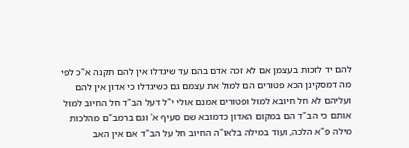להם יד לזכות בעצמן אם לא זכה אדם בהם עד שיגדלו אין להם תקנה א"כ לפי מה דמסקינן הכא פטורים הם למול את עצמם גם כשיגדלו כי אדון אין להם ועליהם לא חל חיובא למול ופטורים אמנם אולי י"ל דעל הב"ד חל החיוב למול אותם כי הב"ד הם במקום האדון כדמובא שם סעיף א' וגם ברמב"ם מהלכות מילה פ"א הלכה, ועוד במילה בלאו"ה החיוב חל על הב"ד אם אין האב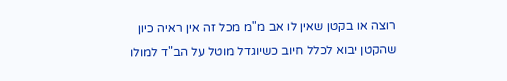רוצה או בקטן שאין לו אב מ"מ מכל זה אין ראיה כיון שהקטן יבוא לכלל חיוב כשיוגדל מוטל על הב"ד למולו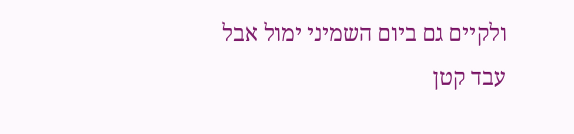ולקיים גם ביום השמיני ימול אבל עבד קטן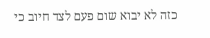כזה לא יבוא שום פעם לצד חיוב כי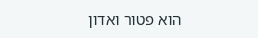הוא פטור ואדון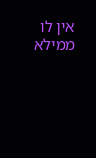אין לו ממילא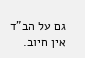גם על הב"ד אין חיוב.